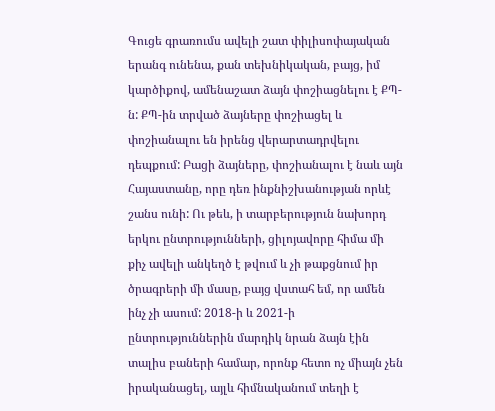Գուցե գրառումս ավելի շատ փիլիսոփայական երանգ ունենա, քան տեխնիկական, բայց, իմ կարծիքով, ամենաշատ ձայն փոշիացնելու է ՔՊ-ն: ՔՊ-ին տրված ձայները փոշիացել և փոշիանալու են իրենց վերարտադրվելու դեպքում: Բացի ձայները, փոշիանալու է նաև այն Հայաստանը, որը դեռ ինքնիշխանության որևէ շանս ունի: Ու թեև, ի տարբերություն նախորդ երկու ընտրությունների, ցիլոյավորը հիմա մի քիչ ավելի անկեղծ է թվում և չի թաքցնում իր ծրագրերի մի մասը, բայց վստահ եմ, որ ամեն ինչ չի ասում: 2018-ի և 2021-ի ընտրություններին մարդիկ նրան ձայն էին տալիս բաների համար, որոնք հետո ոչ միայն չեն իրականացել, այլև հիմնականում տեղի է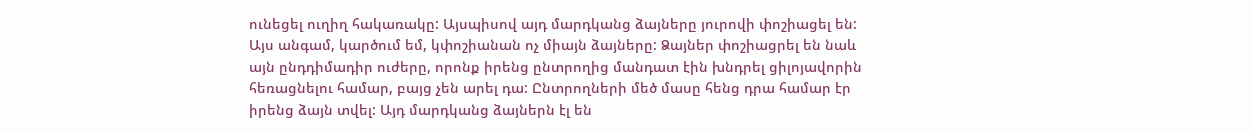ունեցել ուղիղ հակառակը: Այսպիսով այդ մարդկանց ձայները յուրովի փոշիացել են: Այս անգամ, կարծում եմ, կփոշիանան ոչ միայն ձայները: Ձայներ փոշիացրել են նաև այն ընդդիմադիր ուժերը, որոնք իրենց ընտրողից մանդատ էին խնդրել ցիլոյավորին հեռացնելու համար, բայց չեն արել դա: Ընտրողների մեծ մասը հենց դրա համար էր իրենց ձայն տվել: Այդ մարդկանց ձայներն էլ են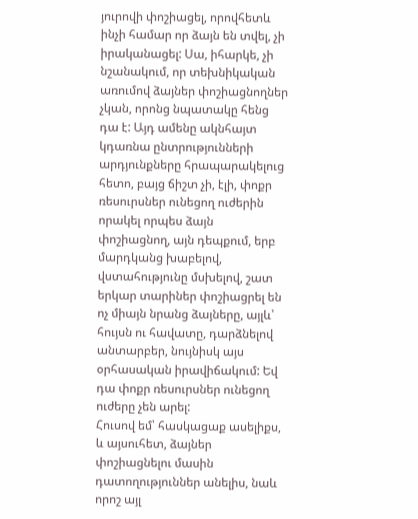յուրովի փոշիացել, որովհետև ինչի համար որ ձայն են տվել, չի իրականացել: Սա, իհարկե, չի նշանակում, որ տեխնիկական առումով ձայներ փոշիացնողներ չկան, որոնց նպատակը հենց դա է: Այդ ամենը ակնհայտ կդառնա ընտրությունների արդյունքները հրապարակելուց հետո, բայց ճիշտ չի, էլի, փոքր ռեսուրսներ ունեցող ուժերին որակել որպես ձայն փոշիացնող, այն դեպքում, երբ մարդկանց խաբելով, վստահությունը մսխելով, շատ երկար տարիներ փոշիացրել են ոչ միայն նրանց ձայները, այլև՝ հույսն ու հավատը, դարձնելով անտարբեր, նույնիսկ այս օրհասական իրավիճակում: Եվ դա փոքր ռեսուրսներ ունեցող ուժերը չեն արել:
Հուսով եմ՝ հասկացաք ասելիքս, և այսուհետ, ձայներ փոշիացնելու մասին դատողություններ անելիս, նաև որոշ այլ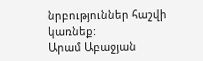նրբություններ հաշվի կառնեք:
Արամ Աբաջյան